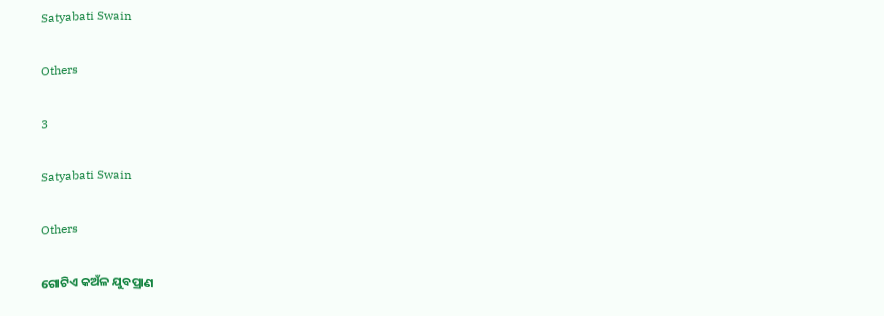Satyabati Swain

Others

3

Satyabati Swain

Others

ଗୋଟିଏ କଅଁଳ ଯୁବପ୍ରାଣ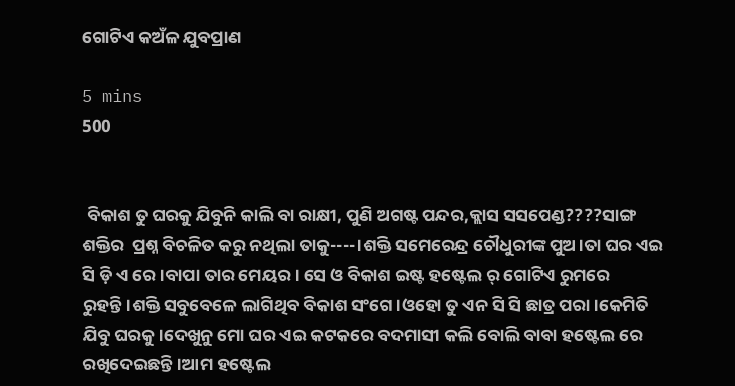ଗୋଟିଏ କଅଁଳ ଯୁବପ୍ରାଣ

5 mins
500


 ବିକାଶ ତୁ ଘରକୁ ଯିବୁନି କାଲି ବା ରାକ୍ଷୀ, ପୁଣି ଅଗଷ୍ଟ ପନ୍ଦର,କ୍ଲାସ ସସପେଣ୍ଡ????ସାଙ୍ଗ ଶକ୍ତିର  ପ୍ରଶ୍ନ ବିଚଳିତ କରୁ ନଥିଲା ତାକୁ----।ଶକ୍ତି ସମେରେନ୍ଦ୍ର ଚୌଧୁରୀଙ୍କ ପୁଅ।ତା ଘର ଏଇ ସି ଡ଼ି ଏ ରେ।ବାପା ତାର ମେୟର। ସେ ଓ ବିକାଶ ଇଷ୍ଟ ହଷ୍ଟେଲ ର୍ ଗୋଟିଏ ରୁମରେ ରୁହନ୍ତି।ଶକ୍ତି ସବୁବେଳେ ଲାଗିଥିବ ବିକାଶ ସଂଗେ।ଓହୋ ତୁ ଏନ ସି ସି ଛାତ୍ର ପରା।କେମିତି ଯିବୁ ଘରକୁ।ଦେଖୁନୁ ମୋ ଘର ଏଇ କଟକରେ ବଦମାସୀ କଲି ବୋଲି ବାବା ହଷ୍ଟେଲ ରେ ରଖିଦେଇଛନ୍ତି।ଆମ ହଷ୍ଟେଲ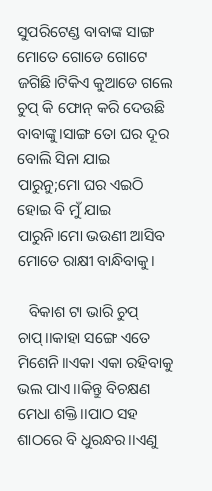ସୁପରିଟେଣ୍ଡ ବାବାଙ୍କ ସାଙ୍ଗ ମୋତେ ଗୋଡେ ଗୋଟେ ଜଗିଛି।ଟିକିଏ କୁଆଡେ ଗଲେ ଚୁପ୍ କି ଫୋନ୍ କରି ଦେଉଛି ବାବାଙ୍କୁ।ସାଙ୍ଗ ତୋ ଘର ଦୂର ବୋଲି ସିନା ଯାଇ ପାରୁନୁ;ମୋ ଘର ଏଇଠି ହୋଇ ବି ମୁଁ ଯାଇ ପାରୁନି।ମୋ ଭଉଣୀ ଆସିବ ମୋତେ ରାକ୍ଷୀ ବାନ୍ଧିବାକୁ।

   ବିକାଶ ଟା ଭାରି ଚୁପ୍ ଚାପ୍।।କାହା ସଙ୍ଗେ ଏତେ ମିଶେନି।।ଏକା ଏକା ରହିବାକୁ ଭଲ ପାଏ।।କିନ୍ତୁ ବିଚକ୍ଷଣ ମେଧା ଶକ୍ତି।।ପାଠ ସହ ଶାଠରେ ବି ଧୁରନ୍ଧର।।ଏଣୁ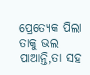ପ୍ରେତ୍ୟେକ ପିଲା ତାକୁ ଭଲ ପାଆନ୍ତି,ତା ସହ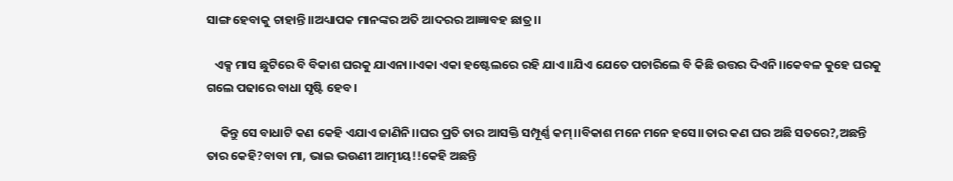ସାଙ୍ଗ ହେବାକୁ ଚାହାନ୍ତି।।ଅଧ୍ୟାପକ ମାନଙ୍କର ଅତି ଆଦରର ଆଜ୍ଞାବହ ଛାତ୍ର।।

   ଏକ୍ସ ମାସ ଛୁଟିରେ ବି ବିକାଶ ଘରକୁ ଯାଏନା।।ଏକା ଏକା ହଷ୍ଟେଲରେ ରହି ଯାଏ।।ଯିଏ ଯେତେ ପଚାରିଲେ ବି କିଛି ଉତ୍ତର ଦିଏନି।।କେବଳ କୁହେ ଘରକୁ ଗଲେ ପଢାରେ ବାଧା ସୃଷ୍ଟି ହେବ।

     କିନ୍ତୁ ସେ ବାଧାଟି କଣ କେହି ଏଯାଏ ଜାଣିନି।।ଘର ପ୍ରତି ତାର ଆସକ୍ତି ସମ୍ପୂର୍ଣ୍ଣ କମ୍।।ବିକାଶ ମନେ ମନେ ହସେ।।ତାର କଣ ଘର ଅଛି ସତରେ?,ଅଛନ୍ତି ତାର କେହି?ବାବା ମା, ଭାଇ ଭଉଣୀ ଆତ୍ମୀୟ!!କେହି ଅଛନ୍ତି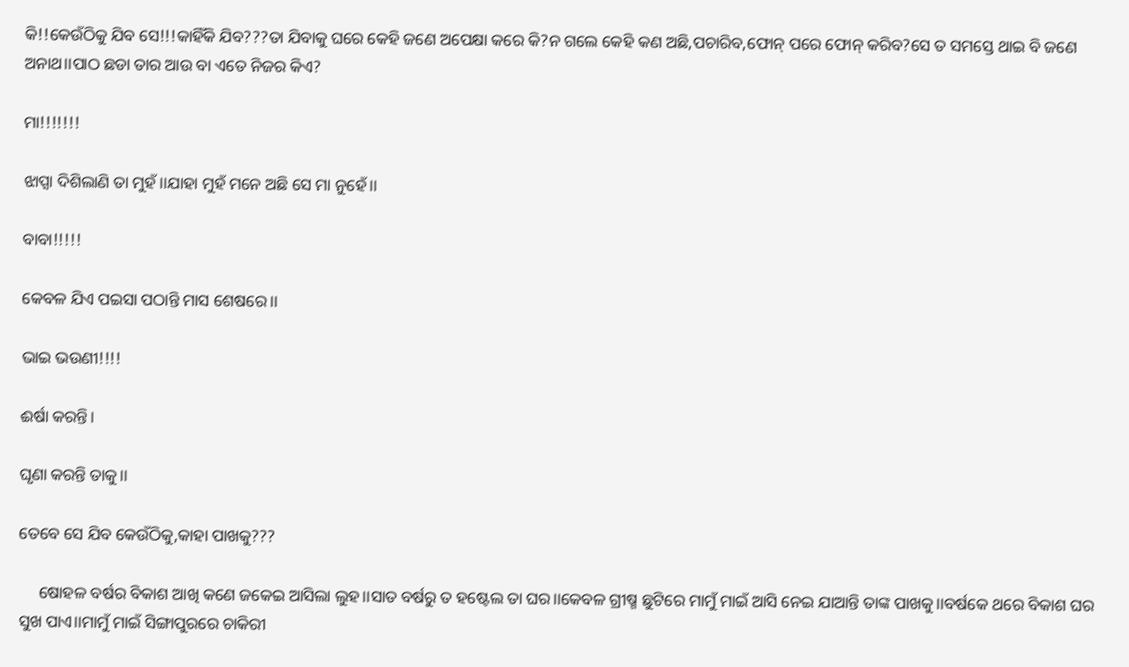କି!!କେଉଁଠିକୁ ଯିବ ସେ!!!କାହିଁକି ଯିବ???ତା ଯିବାକୁ ଘରେ କେହି ଜଣେ ଅପେକ୍ଷା କରେ କି?ନ ଗଲେ କେହି କଣ ଅଛି,ପଚାରିବ,ଫୋନ୍ ପରେ ଫୋନ୍ କରିବ?ସେ ତ ସମସ୍ତେ ଥାଇ ବି ଜଣେ ଅନାଥ।।ପାଠ ଛଡା ତାର ଆଉ ବା ଏତେ ନିଜର କିଏ?

ମା!!!!!!!

ଝାପ୍ସା ଦିଶିଲାଣି ତା ମୁହଁ।।ଯାହା ମୁହଁ ମନେ ଅଛି ସେ ମା ନୁହେଁ।।

ବାବା!!!!!

କେବଳ ଯିଏ ପଇସା ପଠାନ୍ତି ମାସ ଶେଷରେ।।

ଭାଇ ଭଉଣୀ!!!!

ଈର୍ଷା କରନ୍ତି।

ଘୃଣା କରନ୍ତି ତାକୁ।।

ତେବେ ସେ ଯିବ କେଉଁଠିକୁ,କାହା ପାଖକୁ???

     ଷୋହଳ ବର୍ଷର ବିକାଶ ଆଖି କଣେ ଜକେଇ ଆସିଲା ଲୁହ।।ସାତ ବର୍ଷରୁ ତ ହଷ୍ଟେଲ ତା ଘର।।କେବଳ ଗ୍ରୀଷ୍ମ ଛୁଟିରେ ମାମୁଁ ମାଇଁ ଆସି ନେଇ ଯାଆନ୍ତି ତାଙ୍କ ପାଖକୁ।।ବର୍ଷକେ ଥରେ ବିକାଶ ଘର ସୁଖ ପାଏ।।ମାମୁଁ ମାଇଁ ସିଙ୍ଗାପୁରରେ ଚାକିରୀ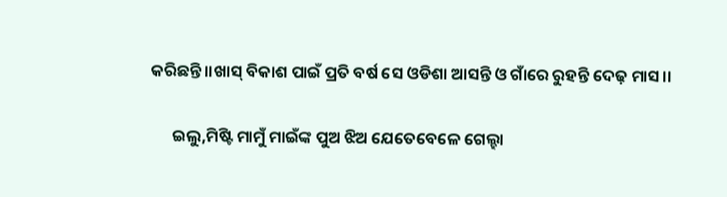କରିଛନ୍ତି।।ଖାସ୍ ବିକାଶ ପାଇଁ ପ୍ରତି ବର୍ଷ ସେ ଓଡିଶା ଆସନ୍ତି ଓ ଗାଁରେ ରୁହନ୍ତି ଦେଢ଼ ମାସ।।

      ଇଲୁ,ମିଷ୍ଟି ମାମୁଁ ମାଇଁଙ୍କ ପୁଅ ଝିଅ ଯେତେବେଳେ ଗେଲ୍ହା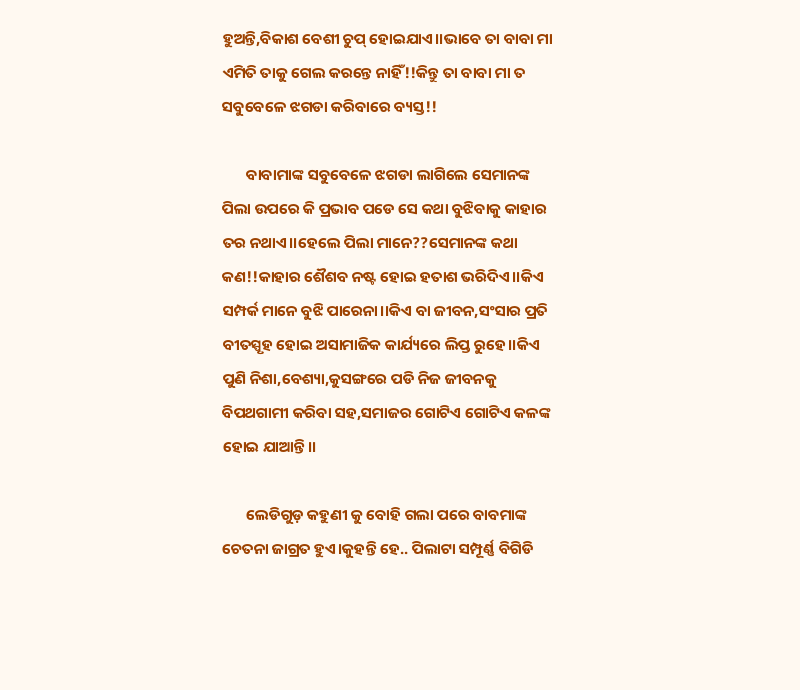ହୁଅନ୍ତି,ବିକାଶ ବେଶୀ ଚୁପ୍ ହୋଇଯାଏ।।ଭାବେ ତା ବାବା ମା ଏମିତି ତାକୁ ଗେଲ କରନ୍ତେ ନାହିଁ!!କିନ୍ତୁ ତା ବାବା ମା ତ ସବୁବେଳେ ଝଗଡା କରିବାରେ ବ୍ୟସ୍ତ!!

       ବାବାମାଙ୍କ ସବୁବେଳେ ଝଗଡା ଲାଗିଲେ ସେମାନଙ୍କ ପିଲା ଉପରେ କି ପ୍ରଭାବ ପଡେ ସେ କଥା ବୁଝିବାକୁ କାହାର ତର ନଥାଏ।।ହେଲେ ପିଲା ମାନେ??ସେମାନଙ୍କ କଥା କଣ!!କାହାର ଶୈଶବ ନଷ୍ଟ ହୋଇ ହତାଶ ଭରିଦିଏ।।କିଏ ସମ୍ପର୍କ ମାନେ ବୁଝି ପାରେନା।।କିଏ ବା ଜୀବନ,ସଂସାର ପ୍ରତି ବୀତସ୍ପୃହ ହୋଇ ଅସାମାଜିକ କାର୍ଯ୍ୟରେ ଲିପ୍ତ ରୁହେ।।କିଏ ପୁଣି ନିଶା,ବେଶ୍ୟା,କୁସଙ୍ଗରେ ପଡି ନିଜ ଜୀବନକୁ ବିପଥଗାମୀ କରିବା ସହ,ସମାଜର ଗୋଟିଏ ଗୋଟିଏ କଳଙ୍କ ହୋଇ ଯାଆନ୍ତି।।

       ଲେଡିଗୁଡ଼ କହୁଣୀ କୁ ବୋହି ଗଲା ପରେ ବାବମାଙ୍କ ଚେତନା ଜାଗ୍ରତ ହୁଏ।କୁହନ୍ତି ହେ.. ପିଲାଟା ସମ୍ପୂର୍ଣ୍ଣ ବିଗିଡି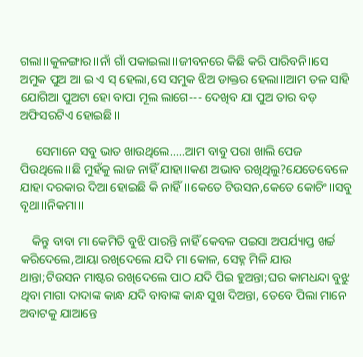ଗଲା।।କୁଳଙ୍ଗାର।।ନାଁ ଗାଁ ପକାଇଲା।।ଜୀବନରେ କିଛି କରି ପାରିବନି।।ସେ ଅମୁକ ପୁଅ ଆ ଇ ଏ ସ୍ ହେଲା,ସେ ସମୁକ ଝିଅ ଡାକ୍ତର ହେଲା।।ଆମ ତଳ ସାହି ଯୋଗିଆ ପୁଅଟା ହୋ ବାପା ମୂଲ ଲାଗେ--- ଦେଖିବ ଯା ପୁଅ ତାର ବଡ଼ ଅଫିସରଟିଏ ହୋଇଛି।।

     ସେମାନେ ସବୁ ଭାତ ଖାଉଥିଲେ.....ଆମ ବାବୁ ପରା ଖାଲି ପେଜ ପିଉଥିଲେ।।ଛି ମୁହଁକୁ ଲାଜ ନାହିଁ ଯାହା।।କଣ ଅଭାବ ରଖିଥିଲୁ?ଯେତେବେଳେ ଯାହା ଦରକାର ଦିଆ ହୋଇଛି କି ନାହିଁ।।କେତେ ଟିଉସନ,କେତେ କୋଚିଂ।।ସବୁ ବୃଥା।।ନିକମା।।

    କିନ୍ତୁ ବାବା ମା କେମିତି ବୁଝି ପାରନ୍ତି ନାହିଁ କେବଳ ପଇସା ଅପର୍ଯ୍ୟାପ୍ତ ଖର୍ଚ୍ଚ କରିଦେଲେ,ଆୟା ରଖିଦେଲେ ଯଦି ମା କୋଳ, ସେହ୍ନ ମିଳି ଯାଉ ଥାନ୍ତା;ଟିଉସନ ମାଷ୍ଟର ରଖିଦେଲେ ପାଠ ଯଦି ପିଇ ହୁଅନ୍ତା;ଘର କାମଧନ୍ଦା ବୁଝୁ ଥିବା ମାଗା ଦାଦାଙ୍କ କାନ୍ଧ ଯଦି ବାବାଙ୍କ କାନ୍ଧ ସୁଖ ଦିଅନ୍ତା, ତେବେ ପିଲା ମାନେ ଅବାଟକୁ ଯାଆନ୍ତେ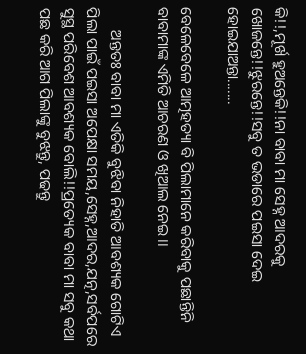କି!!,ମୂର୍ଖ ହୁଅନ୍ତେକି!!ନା ବାବା ମା ସେହ୍ନ ଆଦରକୁ ଖୋଜନ୍ତେ!!ଝୁରନ୍ତେ!!ସବୁ ତ ଭଡାରେ ପଇସା ଦେଇ ହୋଇଯାଅନ୍ତା.......

ବେଳେବେଳେ ଆତ୍ମହତ୍ୟା ବି ପିଲାମାନେ କରିବାକୁ ପଛାନ୍ତିନି ବାବାମାଙ୍କ ଏମିତି ଆଚରଣ ଓ ଖିଆଲ ନେଇ।।

      ଅନ୍ତତଃ ବାବା ମା ଏତିକି ବୁଝିବା ନିହାତି ଆବଶ୍ୟକ ଗୋଟିଏ ପିଲା ପାଇଁ ପଇସା ଅପେକ୍ଷା ସମୟ,ସେହ୍ନ,ଆଦର,ଯତ୍ନ,ସର୍ବପରେ ସୁସ୍ଥ ପରିବେଶ ଆବଶ୍ୟକ ବୋଲି!!ପ୍ରତ୍ୟେକ ବାବା ମା ସବୁ କଥା ପଛ କରି ଆଗ ପିଲାଙ୍କୁ ବୁଝନ୍ତୁ, ପଢନ୍ତୁ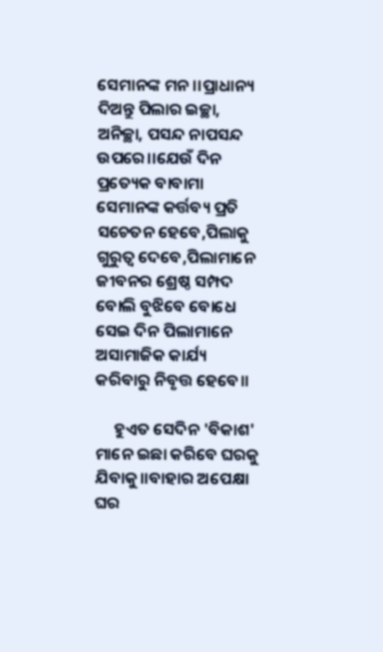ସେମାନଙ୍କ ମନ।।ପ୍ରାଧାନ୍ୟ ଦିଅନ୍ତୁ ପିଲାର ଇଚ୍ଛା, ଅନିଚ୍ଛା, ପସନ୍ଦ ନାପସନ୍ଦ ଉପରେ।।ଯେଉଁ ଦିନ ପ୍ରତ୍ୟେକ ବାବାମା ସେମାନଙ୍କ କର୍ତ୍ତବ୍ୟ ପ୍ରତି ସଚେତନ ହେବେ,ପିଲାକୁ ଗୁରୁତ୍ୱ ଦେବେ,ପିଲାମାନେ ଜୀବନର ଶ୍ରେଷ୍ଠ ସମ୍ପଦ ବୋଲି ବୁଝିବେ ବୋଧେ ସେଇ ଦିନ ପିଲାମାନେ ଅସାମାଜିକ କାର୍ଯ୍ୟ କରିବାରୁ ନିବୃତ୍ତ ହେବେ।।

     ହୁଏତ ସେଦିନ 'ବିକାଶ' ମାନେ ଇଛା କରିବେ ଘରକୁ ଯିବାକୁ।।ବାହାର ଅପେକ୍ଷା ଘର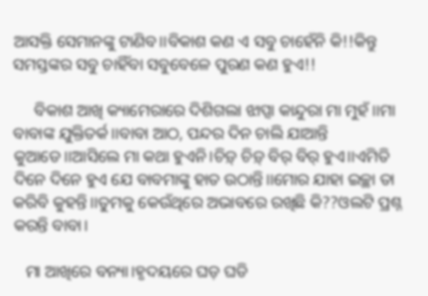ଆସକ୍ତି ସେମାନଙ୍କୁ ଟାଣିବ।।ବିକାଶ କଣ ଏ ସବୁ ଚାହେଁନି କି!!କିନ୍ତୁ ସମସ୍ତଙ୍କର ସବୁ ଚାହିଁବା ସବୁବେଳେ ପୁରଣ କଣ ହୁଏ!!

     ବିକାଶ ଆଖି କ୍ୟାମେରାରେ ଦିଶିଗଲା ଝାପ୍ସା କାନ୍ଦୁରା ମା ମୁହଁ।।ମା ବାବାଙ୍କ ଯୁକ୍ତିତର୍କ।।ବାବା ଆଠ, ପନ୍ଦର ଦିନ ଚାଲି ଯାଆନ୍ତି କୁଆଡେ।।ଆସିଲେ ମା କଥା ହୁଏନି।ଚିଡ଼୍ ଚିଡ଼୍ ବିର୍ ବିର୍ ହୁଏ।।ଏମିତି ଦିନେ ଦିନେ ହୁଏ ଯେ ବାବମାଙ୍କୁ ହାତ ଉଠାନ୍ତି।।ମୋର ଯାହା ଇଚ୍ଛା ତା କରିବି କୁହନ୍ତି।।ତୁମକୁ କେଉଁଥିରେ ଅଭାବରେ ରଖିଛି କି??ଓଲଟି ପ୍ରଶ୍ନ କରନ୍ତି ବାବା।

   ମା ଆଖିରେ ବନ୍ୟା।ହୃଦୟରେ ଘଡ଼ ଘଡି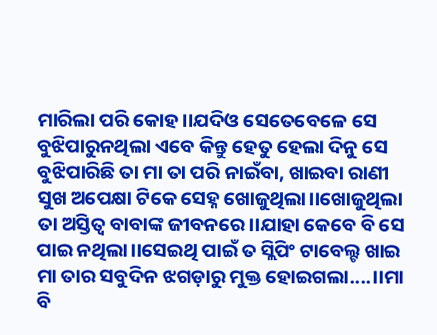ମାରିଲା ପରି କୋହ।।ଯଦିଓ ସେତେବେଳେ ସେ ବୁଝିପାରୁନଥିଲା ଏବେ କିନ୍ତୁ ହେତୁ ହେଲା ଦିନୁ ସେ ବୁଝିପାରିଛି ତା ମା ତା ପରି ନାଇଁବା, ଖାଇବା ରାଣୀ ସୁଖ ଅପେକ୍ଷା ଟିକେ ସେହ୍ନ ଖୋଜୁଥିଲା।।ଖୋଜୁଥିଲା ତା ଅସ୍ତିତ୍ୱ ବାବାଙ୍କ ଜୀବନରେ।।ଯାହା କେବେ ବି ସେ ପାଇ ନଥିଲା।।ସେଇଥି ପାଇଁ ତ ସ୍ଲିପିଂ ଟାବେଲ୍ଟ ଖାଇ ମା ତାର ସବୁଦିନ ଝଗଡ଼ାରୁ ମୁକ୍ତ ହୋଇଗଲା....।।ମା ବି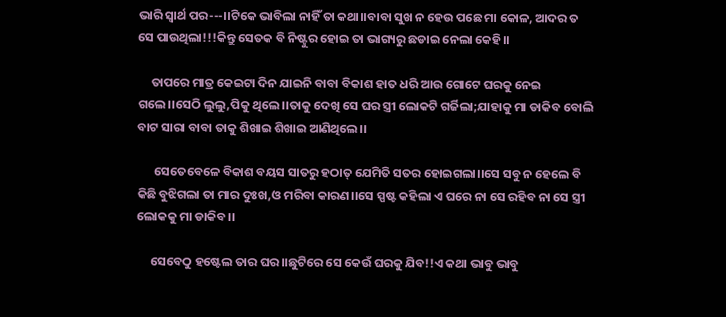ଭାରି ସ୍ୱାର୍ଥ ପର---।।ଟିକେ ଭାବିଲା ନାହିଁ ତା କଥା।।ବାବା ସୁଖ ନ ହେଉ ପଛେ ମା କୋଳ, ଆଦର ତ ସେ ପାଉଥିଲା!!!କିନ୍ତୁ ସେତକ ବି ନିଷ୍ଟୁର ହୋଇ ତା ଭାଗ୍ୟରୁ ଛଡାଇ ନେଲା କେହି।।

     ତାପରେ ମାତ୍ର କେଇଟା ଦିନ ଯାଇନି ବାବା ବିକାଶ ହାତ ଧରି ଆଉ ଗୋଟେ ଘରକୁ ନେଇ ଗଲେ।।ସେଠି ଲୁଲୁ,ପିକୁ ଥିଲେ।।ତାକୁ ଦେଖି ସେ ଘର ସ୍ତ୍ରୀ ଲୋକଟି ଗର୍ଜିଲା;ଯାହାକୁ ମା ଡାକିବ ବୋଲି ବାଟ ସାରା ବାବା ତାକୁ ଶିଖାଇ ଶିଖାଇ ଆଣିଥିଲେ।।

      ସେତେବେଳେ ବିକାଶ ବୟସ ସାତରୁ ହଠାତ୍ ଯେମିତି ସତର ହୋଇଗଲା।।ସେ ସବୁ ନ ହେଲେ ବି କିଛି ବୁଝିଗଲା ତା ମାର ଦୁଃଖ,ଓ ମରିବା କାରଣ।।ସେ ସ୍ପଷ୍ଟ କହିଲା ଏ ଘରେ ନା ସେ ରହିବ ନା ସେ ସ୍ତ୍ରୀ ଲୋକକୁ ମା ଡାକିବ।।

     ସେବେଠୁ ହଷ୍ଟେଲ ତାର ଘର।।ଛୁଟିରେ ସେ କେଉଁ ଘରକୁ ଯିବ!!ଏ କଥା ଭାବୁ ଭାବୁ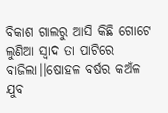ବିକାଶ ଗାଲରୁ ଆସି କିଛି ଗୋଟେ ଲୁଣିଆ ସ୍ୱାଦ ତା ପାଟିରେ ବାଜିଲା।।ଷୋହଳ ବର୍ଷର କଅଁଳ ଯୁବ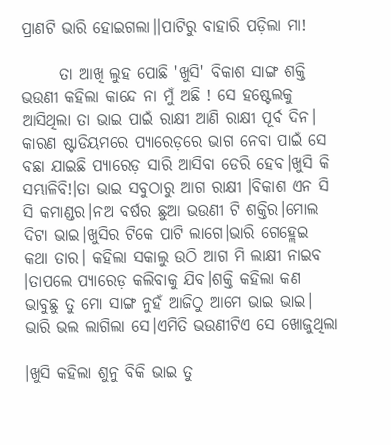ପ୍ରାଣଟି ଭାରି ହୋଇଗଲା।।ପାଟିରୁ ବାହାରି ପଡ଼ିଲା ମା!

      ତା ଆଖି ଲୁହ ପୋଛି 'ଖୁସି' ବିକାଶ ସାଙ୍ଗ ଶକ୍ତି ଭଉଣୀ କହିଲା କାନ୍ଦେ ନା ମୁଁ ଅଛି ! ସେ ହଷ୍ଟେଲକୁ ଆସିଥିଲା ତା ଭାଇ ପାଇଁ ରାକ୍ଷୀ ଆଣି ରାକ୍ଷୀ ପୂର୍ବ ଦିନ। କାରଣ ଷ୍ଟାଡିୟମରେ ପ୍ୟାରେଡ଼ରେ ଭାଗ ନେବା ପାଇଁ ସେ ବଛା ଯାଇଛି ପ୍ୟାରେଡ଼ ସାରି ଆସିବା ଡେରି ହେବ।ଖୁସି କି ସମ୍ଭାଳିବି!।ତା ଭାଇ ସବୁଠାରୁ ଆଗ ରାକ୍ଷୀ ।ବିକାଶ ଏନ ସି ସି କମାଣ୍ଡର।ନଅ ବର୍ଷର ଛୁଆ ଭଉଣୀ ଟି ଶକ୍ତିର।ମୋଲ ଦିଟା ଭାଇ।ଖୁସିର ଟିକେ ପାଟି ଲାଗେ।ଭାରି ଗେହ୍ଲେଇ କଥା ତାର। କହିଲା ସକାଲୁ ଉଠି ଆଗ ମି ଲାକ୍ଷୀ ନାଇବ ।ତାପଲେ ପ୍ୟାରେଡ଼ କଲିବାକୁ ଯିବ।ଶକ୍ତି କହିଲା କଣ ଭାବୁଛୁ ତୁ ମୋ ସାଙ୍ଗ ନୁହଁ ଆଜିଠୁ ଆମେ ଭାଇ ଭାଇ। ଭାରି ଭଲ ଲାଗିଲା ସେ।ଏମିତି ଭଉଣୀଟିଏ ସେ ଖୋଜୁଥିଲା

।ଖୁସି କହିଲା ଶୁନୁ ବିକି ଭାଇ ତୁ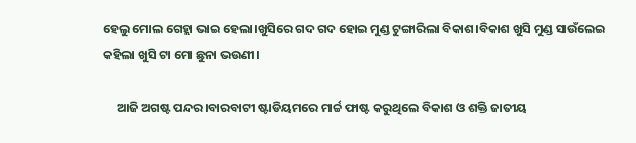ହେଲୁ ମୋଲ ଗେହ୍ଲା ଭାଇ ହେଲା।ଖୁସିରେ ଗଦ ଗଦ ହୋଇ ମୁଣ୍ଡ ଟୁଙ୍ଗାରିଲା ବିକାଶ।ବିକାଶ ଖୁସି ମୁଣ୍ଡ ସାଉଁଲେଇ କହିଲା ଖୁସି ଟା ମୋ ଛୁନା ଭଉଣୀ।

     ଆଜି ଅଗଷ୍ଟ ପନ୍ଦର।ବାରବାଟୀ ଷ୍ଟାଡିୟମରେ ମାର୍ଚ୍ଚ ଫାଷ୍ଟ କରୁଥିଲେ ବିକାଶ ଓ ଶକ୍ତି ଜାତୀୟ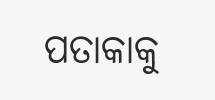ପତାକାକୁ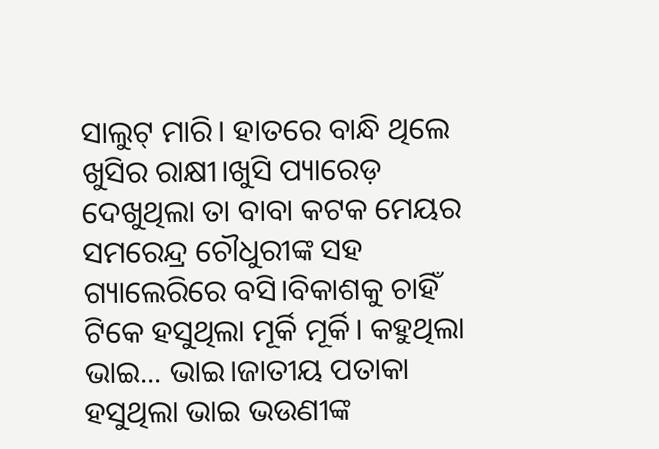ସାଲୁଟ୍ ମାରି। ହାତରେ ବାନ୍ଧି ଥିଲେ ଖୁସିର ରାକ୍ଷୀ।ଖୁସି ପ୍ୟାରେଡ଼ ଦେଖୁଥିଲା ତା ବାବା କଟକ ମେୟର ସମରେନ୍ଦ୍ର ଚୌଧୁରୀଙ୍କ ସହ ଗ୍ୟାଲେରିରେ ବସି।ବିକାଶକୁ ଚାହିଁ ଟିକେ ହସୁଥିଲା ମୂର୍କି ମୂର୍କି। କହୁଥିଲା ଭାଇ... ଭାଇ।ଜାତୀୟ ପତାକା ହସୁଥିଲା ଭାଇ ଭଉଣୀଙ୍କ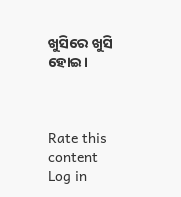ଖୁସିରେ ଖୁସି ହୋଇ।



Rate this content
Log in